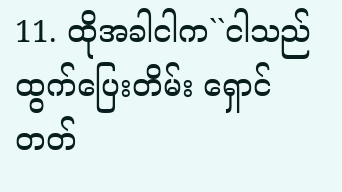11. ထိုအခါငါက``ငါသည်ထွက်ပြေးတိမ်း ရှောင်တတ်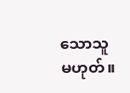သောသူမဟုတ်။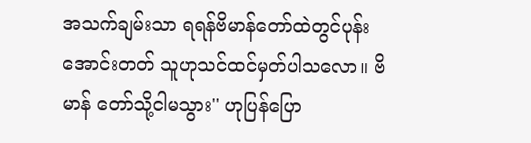အသက်ချမ်းသာ ရရန်ဗိမာန်တော်ထဲတွင်ပုန်းအောင်းတတ် သူဟုသင်ထင်မှတ်ပါသလော။ ဗိမာန် တော်သို့ငါမသွား'' ဟုပြန်ပြော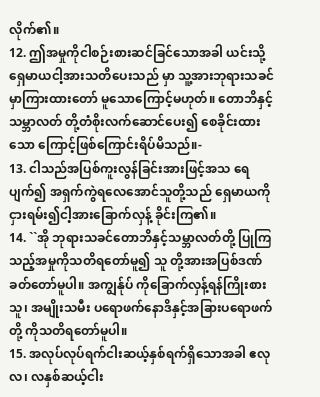လိုက်၏။
12. ဤအမှုကိုငါစဉ်းစားဆင်ခြင်သောအခါ ယင်းသို့ရှေမာယငါ့အားသတိပေးသည် မှာ သူ့အားဘုရားသခင်မှာကြားထားတော် မူသောကြောင့်မဟုတ်။ တောဘိနှင့်သမ္ဘာလတ် တို့တံစိုးလက်ဆောင်ပေး၍ စေခိုင်းထားသော ကြောင့်ဖြစ်ကြောင်းရိပ်မိသည်။-
13. ငါသည်အပြစ်ကူးလွန်ခြင်းအားဖြင့်အသ ရေပျက်၍ အရှက်ကွဲရလေအောင်သူတို့သည် ရှေမာယကိုငှားရမ်း၍ငါ့အားခြောက်လှန့် ခိုင်းကြ၏။
14. ``အို ဘုရားသခင်တောဘိနှင့်သမ္ဘာလတ်တို့ ပြုကြသည့်အမှုကိုသတိရတော်မူ၍ သူ တို့အားအပြစ်ဒဏ်ခတ်တော်မူပါ။ အကျွန်ုပ် ကိုခြောက်လှန့်ရန်ကြိုးစားသူ၊ အမျိုးသမီး ပရောဖက်နောဒိနှင့်အခြားပရောဖက်တို့ ကိုသတိရတော်မူပါ။
15. အလုပ်လုပ်ရက်ငါးဆယ့်နှစ်ရက်ရှိသောအခါ ဧလုလ၊ လနှစ်ဆယ့်ငါး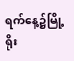ရက်နေ့၌မြို့ရိုး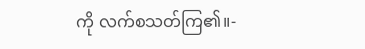ကို လက်စသတ်ကြ၏။-